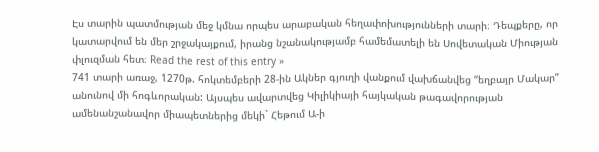Էս տարին պատմության մեջ կմնա որպես արաբական հեղափոխությունների տարի։ Դեպքերը, որ կատարվում են մեր շրջակայքում, իրանց նշանակությամբ համեմատելի են Սովետական Միության փլուզման հետ։ Read the rest of this entry »
741 տարի առաջ, 1270թ. հոկտեմբերի 28-ին Ակներ գյուղի վանքում վախճանվեց “եղբայր Մակար” անունով մի հոգևորական: Այսպես ավարտվեց Կիլիկիայի հայկական թագավորության ամենանշանավոր միապետներից մեկի` Հեթում Ա-ի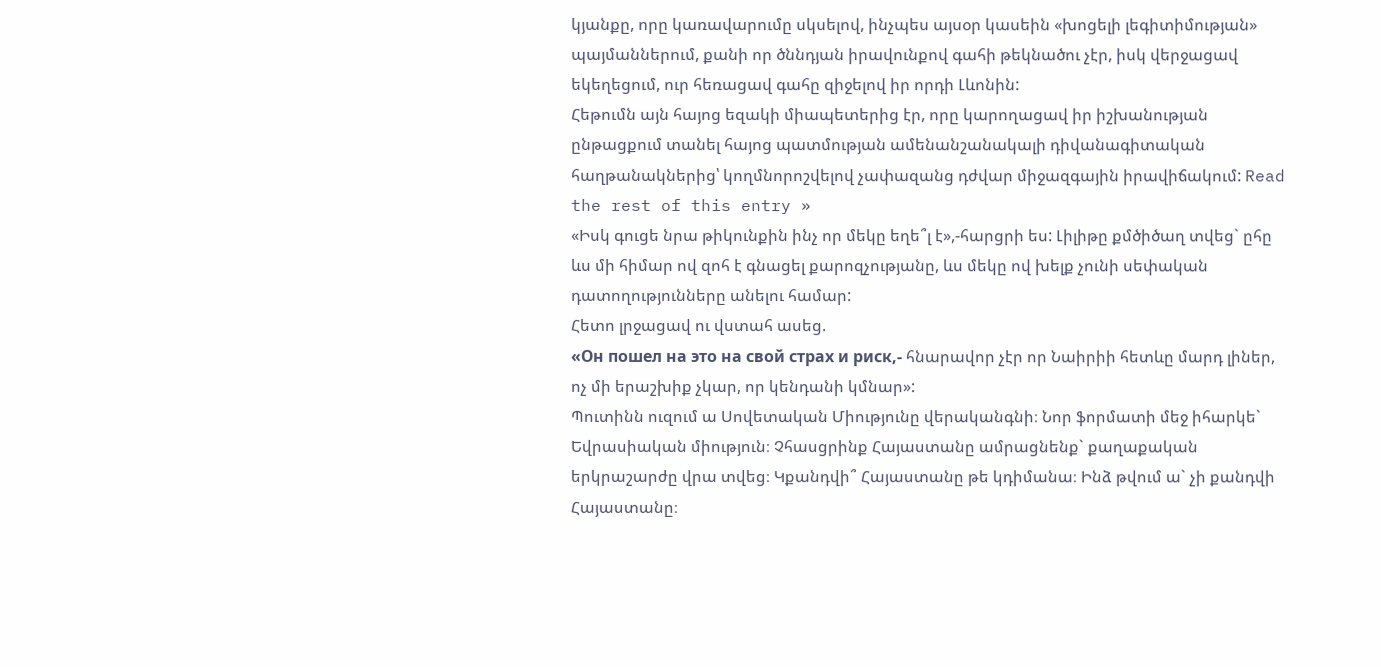կյանքը, որը կառավարումը սկսելով, ինչպես այսօր կասեին «խոցելի լեգիտիմության» պայմաններում, քանի որ ծննդյան իրավունքով գահի թեկնածու չէր, իսկ վերջացավ եկեղեցում, ուր հեռացավ գահը զիջելով իր որդի Լևոնին:
Հեթումն այն հայոց եզակի միապետերից էր, որը կարողացավ իր իշխանության ընթացքում տանել հայոց պատմության ամենանշանակալի դիվանագիտական հաղթանակներից՝ կողմնորոշվելով չափազանց դժվար միջազգային իրավիճակում: Read the rest of this entry »
«Իսկ գուցե նրա թիկունքին ինչ որ մեկը եղե՞լ է»,-հարցրի ես: Լիլիթը քմծիծաղ տվեց` ըհը ևս մի հիմար ով զոհ է գնացել քարոզչությանը, ևս մեկը ով խելք չունի սեփական դատողությունները անելու համար:
Հետո լրջացավ ու վստահ ասեց.
«Он пошел на это на свой страх и риск,- հնարավոր չէր որ Նաիրիի հետևը մարդ լիներ, ոչ մի երաշխիք չկար, որ կենդանի կմնար»:
Պուտինն ուզում ա Սովետական Միությունը վերականգնի։ Նոր ֆորմատի մեջ իհարկե` Եվրասիական միություն։ Չհասցրինք Հայաստանը ամրացնենք` քաղաքական երկրաշարժը վրա տվեց։ Կքանդվի՞ Հայաստանը թե կդիմանա։ Ինձ թվում ա` չի քանդվի Հայաստանը։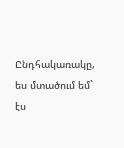Ընդհակառակը, ես մտածում եմ` էս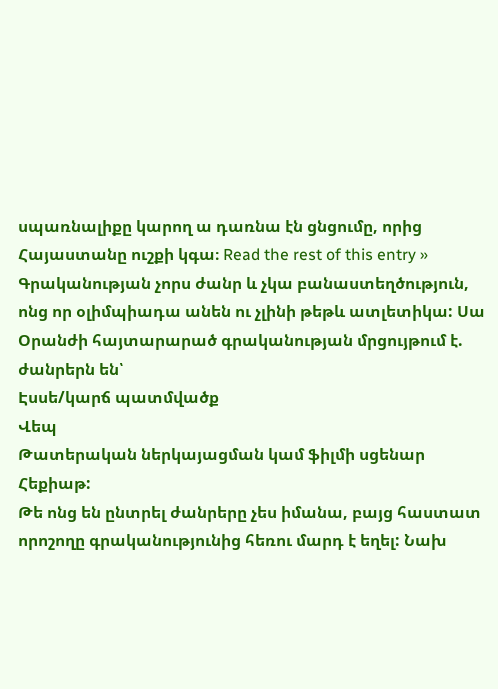սպառնալիքը կարող ա դառնա էն ցնցումը, որից Հայաստանը ուշքի կգա։ Read the rest of this entry »
Գրականության չորս ժանր և չկա բանաստեղծություն, ոնց որ օլիմպիադա անեն ու չլինի թեթև ատլետիկա: Սա Օրանժի հայտարարած գրականության մրցույթում է.
ժանրերն են՝
Էսսե/կարճ պատմվածք
Վեպ
Թատերական ներկայացման կամ ֆիլմի սցենար
Հեքիաթ:
Թե ոնց են ընտրել ժանրերը չես իմանա, բայց հաստատ որոշողը գրականությունից հեռու մարդ է եղել: Նախ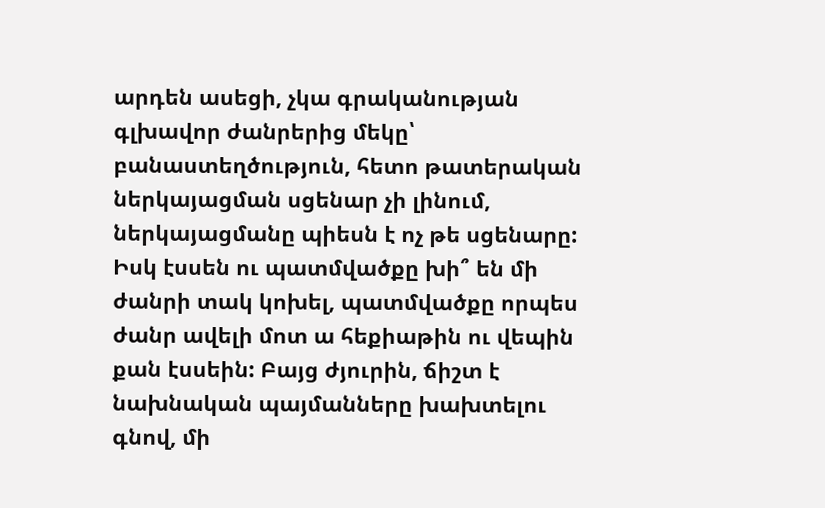արդեն ասեցի, չկա գրականության գլխավոր ժանրերից մեկը՝ բանաստեղծություն, հետո թատերական ներկայացման սցենար չի լինում, ներկայացմանը պիեսն է ոչ թե սցենարը: Իսկ էսսեն ու պատմվածքը խի՞ են մի ժանրի տակ կոխել, պատմվածքը որպես ժանր ավելի մոտ ա հեքիաթին ու վեպին քան էսսեին: Բայց ժյուրին, ճիշտ է նախնական պայմանները խախտելու գնով, մի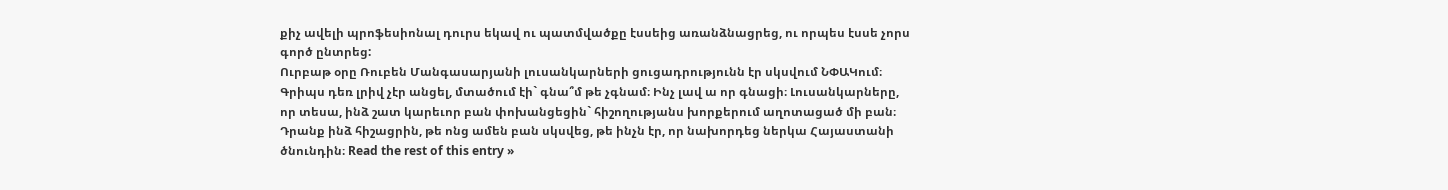քիչ ավելի պրոֆեսիոնալ դուրս եկավ ու պատմվածքը էսսեից առանձնացրեց, ու որպես էսսե չորս գործ ընտրեց:
Ուրբաթ օրը Ռուբեն Մանգասարյանի լուսանկարների ցուցադրությունն էր սկսվում ՆՓԱԿում։ Գրիպս դեռ լրիվ չէր անցել, մտածում էի` գնա՞մ թե չգնամ։ Ինչ լավ ա որ գնացի։ Լուսանկարները, որ տեսա, ինձ շատ կարեւոր բան փոխանցեցին` հիշողությանս խորքերում աղոտացած մի բան։ Դրանք ինձ հիշացրին, թե ոնց ամեն բան սկսվեց, թե ինչն էր, որ նախորդեց ներկա Հայաստանի ծնունդին։ Read the rest of this entry »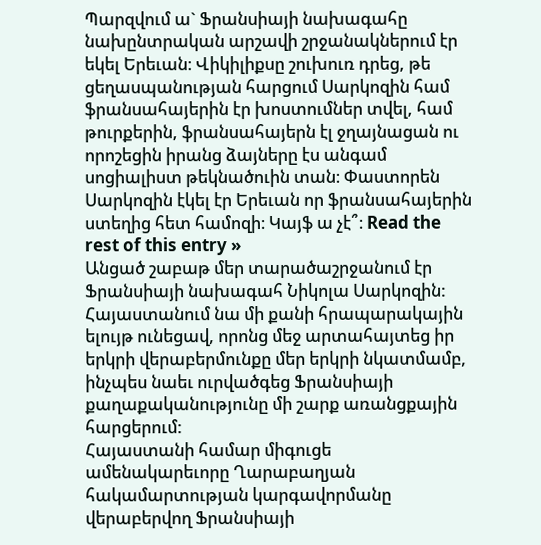Պարզվում ա` Ֆրանսիայի նախագահը նախընտրական արշավի շրջանակներում էր եկել Երեւան։ Վիկիլիքսը շուխուռ դրեց, թե ցեղասպանության հարցում Սարկոզին համ ֆրանսահայերին էր խոստումներ տվել, համ թուրքերին, ֆրանսահայերն էլ ջղայնացան ու որոշեցին իրանց ձայները էս անգամ սոցիալիստ թեկնածուին տան։ Փաստորեն Սարկոզին էկել էր Երեւան որ ֆրանսահայերին ստեղից հետ համոզի։ Կայֆ ա չէ՞։ Read the rest of this entry »
Անցած շաբաթ մեր տարածաշրջանում էր Ֆրանսիայի նախագահ Նիկոլա Սարկոզին: Հայաստանում նա մի քանի հրապարակային ելույթ ունեցավ, որոնց մեջ արտահայտեց իր երկրի վերաբերմունքը մեր երկրի նկատմամբ, ինչպես նաեւ ուրվածգեց Ֆրանսիայի քաղաքականությունը մի շարք առանցքային հարցերում:
Հայաստանի համար միգուցե ամենակարեւորը Ղարաբաղյան հակամարտության կարգավորմանը վերաբերվող Ֆրանսիայի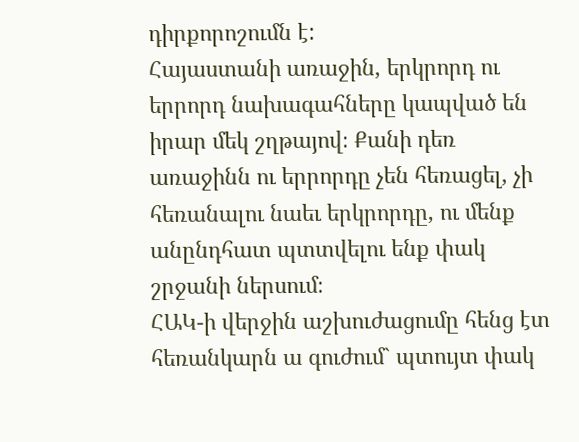դիրքորոշումն է:
Հայաստանի առաջին, երկրորդ ու երրորդ նախագահները կապված են իրար մեկ շղթայով։ Քանի դեռ առաջինն ու երրորդը չեն հեռացել, չի հեռանալու նաեւ երկրորդը, ու մենք անընդհատ պտտվելու ենք փակ շրջանի ներսում։
ՀԱԿ-ի վերջին աշխուժացումը հենց էտ հեռանկարն ա գուժում` պտույտ փակ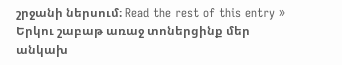շրջանի ներսում։ Read the rest of this entry »
Երկու շաբաթ առաջ տոներցինք մեր անկախ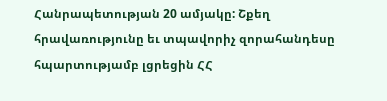Հանրապետության 20 ամյակը: Շքեղ հրավառությունը եւ տպավորիչ զորահանդեսը հպարտությամբ լցրեցին ՀՀ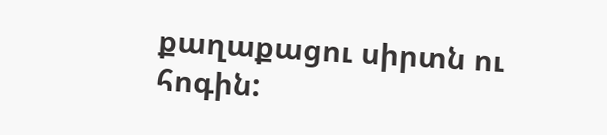քաղաքացու սիրտն ու հոգին: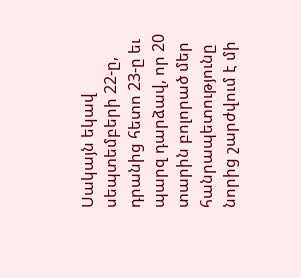Սակայն եկավ սեպտեմբերի 22-ը, դրանից հետո 23-ը եւ պարզ դարձավ, որ 20 տարին բոլորած մեր հանրապետությունը նորից շարժվում է մի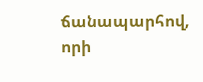ճանապարհով, որի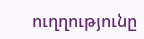ուղղությունը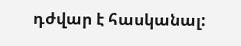դժվար է հասկանալ: